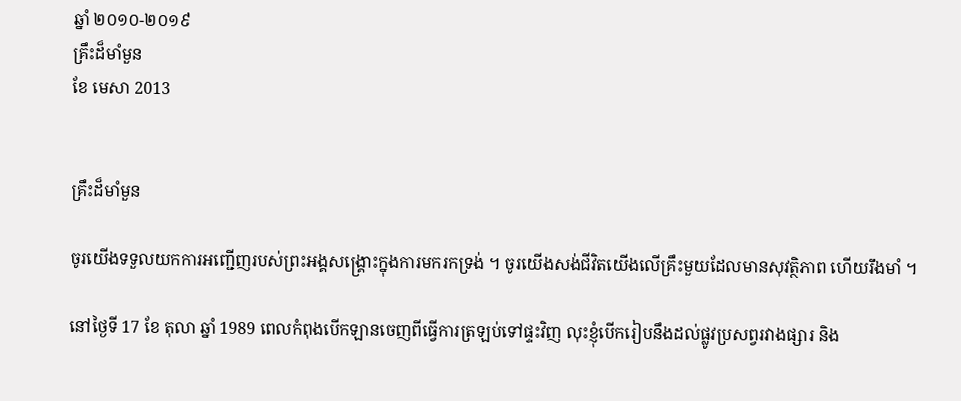ឆ្នាំ ២០១០-២០១៩
គ្រឹះដ៏មាំមួន
ខែ មេសា 2013


គ្រឹះដ៏មាំមួន

ចូរយើងទទួលយកការអញ្ជើញរបស់ព្រះអង្គសង្គ្រោះក្នុងការមករកទ្រង់ ។ ចូរយើងសង់ជីវិតយើងលើគ្រឹះមួយដែលមានសុវត្ថិភាព ហើយរឹងមាំ ។

នៅថ្ងៃទី 17 ខែ តុលា ឆ្នាំ 1989 ពេលកំពុងបើកឡានចេញពីធ្វើការត្រឡប់ទៅផ្ទះវិញ លុះខ្ញុំបើករៀបនឹងដល់ផ្លូវប្រសព្វរវាងផ្សារ និង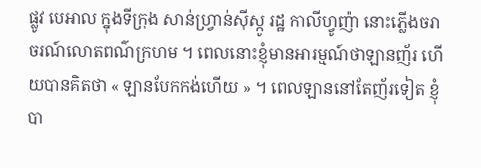ផ្លូវ បេអាល ក្នុងទីក្រុង សាន់ហ្វ្រាន់ស៊ីស្កូ រដ្ឋ កាលីហ្វូញ៉ា នោះភ្លើងចរាចរណ៍លោតពណ៌ក្រហម ។ ពេលនោះខ្ញុំមានអារម្មណ៍ថាឡានញ័រ ហើយបានគិតថា « ឡានបែកកង់ហើយ » ។ ពេលឡាននៅតែញ័រទៀត ខ្ញុំបា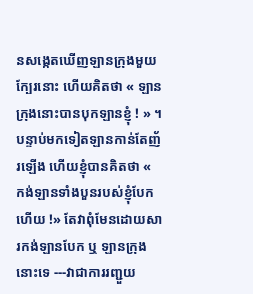នសង្កេតឃើញឡានក្រុងមួយក្បែរនោះ ហើយគិតថា « ឡានក្រុងនោះបានបុកឡានខ្ញុំ ! » ។ បន្ទាប់មកទៀតឡានកាន់តែញ័រឡើង ហើយខ្ញុំបានគិតថា « កង់ឡានទាំងបួនរបស់ខ្ញុំបែកហើយ !» តែវាពុំមែនដោយសារកង់ឡានបែក ឬ ឡានក្រុងនោះទេ ---វាជាការរញ្ជួយ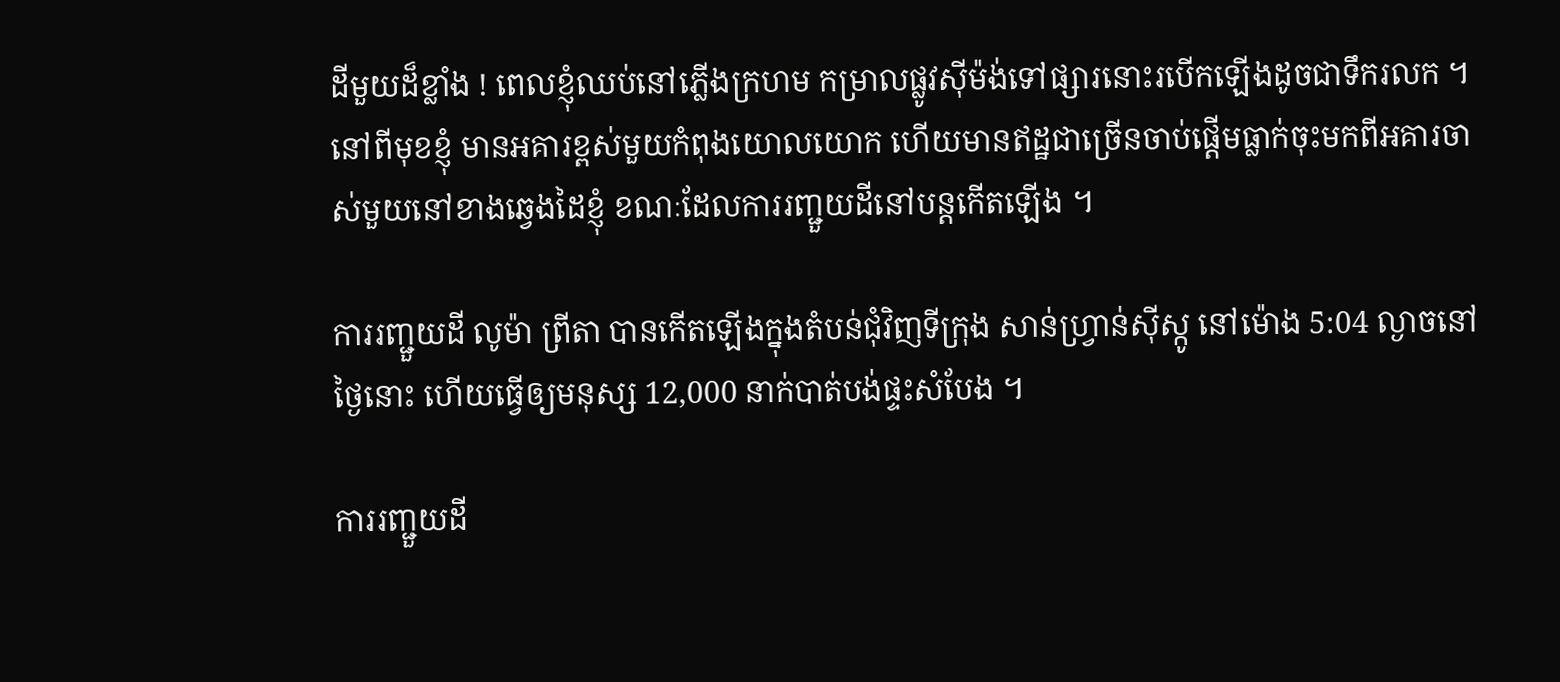ដីមួយដ៏ខ្លាំង ! ពេលខ្ញុំឈប់នៅភ្លើងក្រហម កម្រាលផ្លូវស៊ីម៉ង់ទៅផ្សារនោះរបើកឡើងដូចជាទឹករលក ។ នៅពីមុខខ្ញុំ មានអគារខ្ពស់មួយកំពុងយោលយោក ហើយមានឥដ្ឋជាច្រើនចាប់ផ្ដើមធ្លាក់ចុះមកពីអគារចាស់មួយនៅខាងឆ្វេងដៃខ្ញុំ ខណៈដែលការរញ្ជួយដីនៅបន្តកើតឡើង ។

ការរញ្ជួយដី លូម៉ា ព្រីតា បានកើតឡើងក្នុងតំបន់ជុំវិញទីក្រុង សាន់ហ្វ្រាន់ស៊ីស្កូ នៅម៉ោង 5:04 ល្ងាចនៅថ្ងៃនោះ ហើយធ្វើឲ្យមនុស្ស 12,000 នាក់បាត់បង់ផ្ទះសំបែង ។

ការរញ្ជួយដី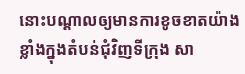នោះបណ្ដាលឲ្យមានការខូចខាតយ៉ាងខ្លាំងក្នុងតំបន់ជុំវិញទីក្រុង សា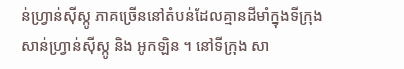ន់ហ្វ្រាន់ស៊ីស្កូ ភាគច្រើននៅតំបន់ដែលគ្មានដីមាំក្នុងទីក្រុង សាន់ហ្វ្រាន់ស៊ីស្កូ និង អូកឡិន ។ នៅទីក្រុង សា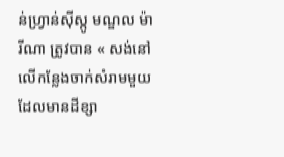ន់ហ្វ្រាន់ស៊ីស្កូ មណ្ឌល ម៉ារីណា ត្រូវបាន « សង់នៅលើកន្លែងចាក់សំរាមមួយដែលមានដីខ្សា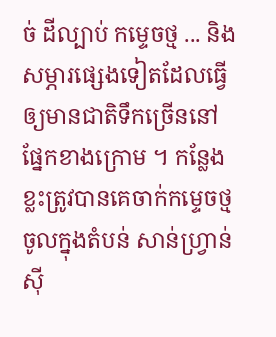ច់ ដីល្បាប់ កម្ទេចថ្ម ... និងសម្ភារផ្សេងទៀតដែលធ្វើឲ្យមានជាតិទឹកច្រើននៅផ្នែកខាងក្រោម ។ កន្លែងខ្លះត្រូវបានគេចាក់កម្ទេចថ្មចូលក្នុងតំបន់ សាន់ហ្វ្រាន់ស៊ី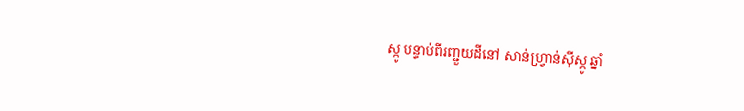ស្កូ បន្ទាប់ពីរញ្ជួយដីនៅ សាន់ហ្វ្រាន់ស៊ីស្កូ ឆ្នាំ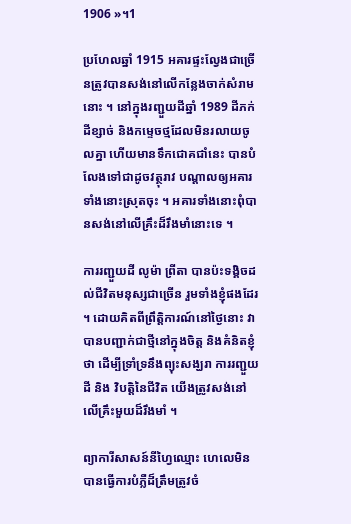1906 »។1

ប្រហែលឆ្នាំ 1915 អគារផ្ទះល្វែងជាច្រើនត្រូវបានសង់នៅលើកន្លែងចាក់សំរាមនោះ ។ នៅក្នុងរញ្ជួយដីឆ្នាំ 1989 ដីភក់ ដីខ្សាច់ និងកម្ទេចថ្មដែលមិនរលាយចូលគ្នា ហើយមានទឹកជោគជាំនេះ បានបំលែងទៅជាដូចវត្ថុរាវ បណ្ដាលឲ្យអគារទាំងនោះស្រុតចុះ ។ អគារទាំងនោះពុំបានសង់នៅលើគ្រឹះដ៏រឹងមាំនោះទេ ។

ការរញ្ជួយដី លូម៉ា ព្រីតា បានប៉ះទង្គិចដល់ជីវិតមនុស្សជាច្រើន រួមទាំងខ្ញុំផងដែរ ។ ដោយគិតពីព្រឹត្តិការណ៍នៅថ្ងៃនោះ វាបានបញ្ជាក់ជាថ្មីនៅក្នុងចិត្ត និងគំនិតខ្ញុំថា ដើម្បីទ្រាំទ្រនឹងព្យុះសង្ឃរា ការរញ្ជួយដី និង វិបត្តិនៃជីវិត យើងត្រូវសង់នៅលើគ្រឹះមួយដ៏រឹងមាំ ។

ព្យាការីសាសន៍នីហ្វៃឈ្មោះ ហេលេមិន បានធ្វើការបំភ្លឺដ៏ត្រឹមត្រូវចំ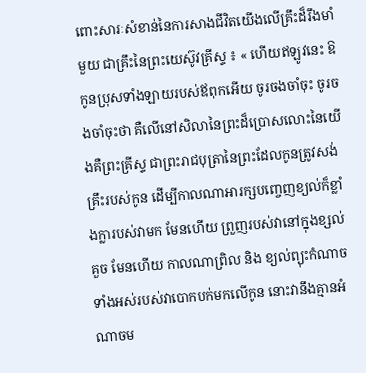ពោះសារៈសំខាន់នៃការសាងជីវិតយើងលើគ្រឹះដ៏រឹងមាំមួយ ជាគ្រឹះនៃព្រះយេស៊ូវគ្រីស្ទ ៖ « ហើយឥឡូវនេះ ឱកូនប្រុសទាំងឡាយរបស់ឪពុកអើយ ចូរចងចាំចុះ ចូរចងចាំចុះថា គឺលើនៅសិលានៃព្រះដ៏ប្រោសលោះនៃយើងគឺព្រះគ្រីស្ទ ជាព្រះរាជបុត្រានៃព្រះដែលកូនត្រូវសង់គ្រឹះរបស់កូន ដើម្បីកាលណាអារក្សបញ្ចេញខ្យល់ក៏ខ្លាំងក្លារបស់វាមក មែនហើយ ព្រួញរបស់វានៅក្នុងខ្សល់គួច មែនហើយ កាលណាព្រិល និង ខ្យល់ព្យុះកំណាចទាំងអស់របស់វាបោកបក់មកលើកូន នោះវានឹងគ្មានអំណាចម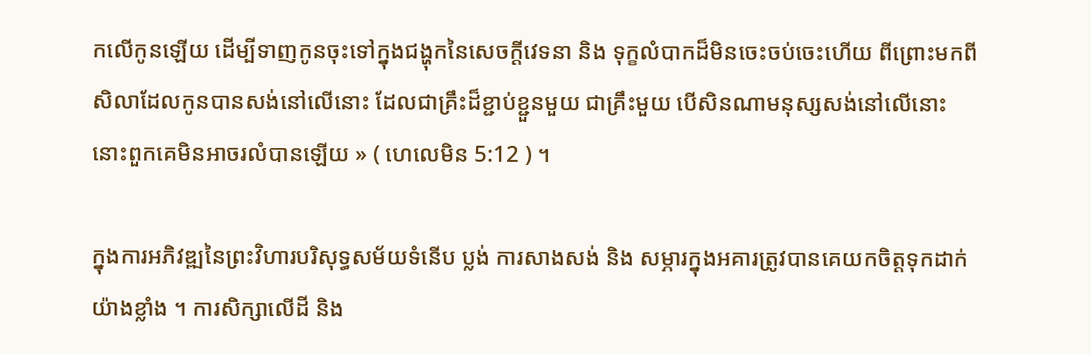កលើកូនឡើយ ដើម្បីទាញកូនចុះទៅក្នុងជង្ហុកនៃសេចក្ដីវេទនា និង ទុក្ខលំបាកដ៏មិនចេះចប់ចេះហើយ ពីព្រោះមកពីសិលាដែលកូនបានសង់នៅលើនោះ ដែលជាគ្រឹះដ៏ខ្ជាប់ខ្ជួនមួយ ជាគ្រឹះមួយ បើសិនណាមនុស្សសង់នៅលើនោះ នោះពួកគេមិនអាចរលំបានឡើយ » ( ហេលេមិន 5:12 ) ។

ក្នុងការអភិវឌ្ឍនៃព្រះវិហារបរិសុទ្ធសម័យទំនើប ប្លង់ ការសាងសង់ និង សម្ភារក្នុងអគារត្រូវបានគេយកចិត្តទុកដាក់យ៉ាងខ្លាំង ។ ការសិក្សាលើដី និង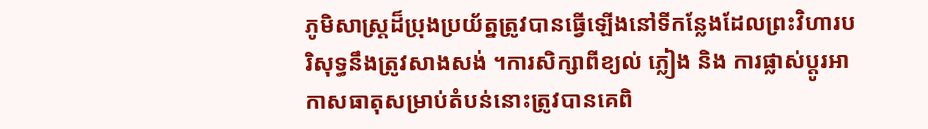ភូមិសាស្ត្រដ៏ប្រុងប្រយ័ត្នត្រូវបានធ្វើឡើងនៅទីកន្លែងដែលព្រះវិហារបរិសុទ្ធនឹងត្រូវសាងសង់ ។ការសិក្សាពីខ្យល់ ភ្លៀង និង ការផ្លាស់ប្ដូរអាកាសធាតុសម្រាប់តំបន់នោះត្រូវបានគេពិ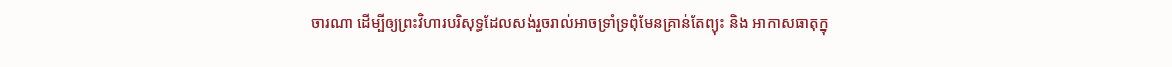ចារណា ដើម្បីឲ្យព្រះវិហារបរិសុទ្ធដែលសង់រួចរាល់អាចទ្រាំទ្រពុំមែនគ្រាន់តែព្យុះ និង អាកាសធាតុក្នុ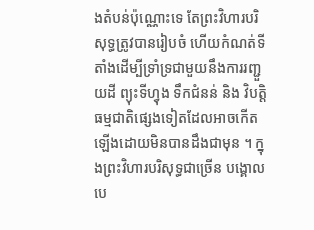ងតំបន់ប៉ុណ្ណោះទេ តែព្រះវិហារបរិសុទ្ធត្រូវបានរៀបចំ ហើយកំណត់ទីតាំងដើម្បីទ្រាំទ្រជាមួយនឹងការរញ្ជួយដី ព្យុះទីហ្វុង ទឹកជំនន់ និង វិបត្តិធម្មជាតិផ្សេងទៀតដែលអាចកើតឡើងដោយមិនបានដឹងជាមុន ។ ក្នុងព្រះវិហារបរិសុទ្ធជាច្រើន បង្គោលបេ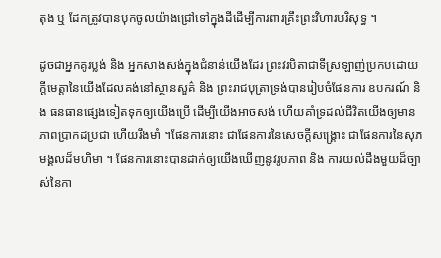តុង ឬ ដែកត្រូវបានបុកចូលយ៉ាងជ្រៅទៅក្នុងដីដើម្បីការពារគ្រឹះព្រះវិហារបរិសុទ្ធ ។

ដូចជាអ្នកគូរប្លង់ និង អ្នកសាងសង់ក្នុងជំនាន់យើងដែរ ព្រះវរបិតាជាទីស្រឡាញ់ប្រកបដោយក្ដីមេត្តានៃយើងដែលគង់នៅស្ថានសួគ៌ និង ព្រះរាជបុត្រាទ្រង់បានរៀបចំផែនការ ឧបករណ៍ និង ធនធានផ្សេងទៀតទុកឲ្យយើងប្រើ ដើម្បីយើងអាចសង់ ហើយគាំទ្រដល់ជីវិតយើងឲ្យមានភាពប្រាកដប្រជា ហើយរឹងមាំ ។ផែនការនោះ ជាផែនការនៃសេចក្ដីសង្គ្រោះ ជាផែនការនៃសុភមង្គលដ៏មហិមា ។ ផែនការនោះបានដាក់ឲ្យយើងឃើញនូវរូបភាព និង ការយល់ដឹងមួយដ៏ច្បាស់នៃកា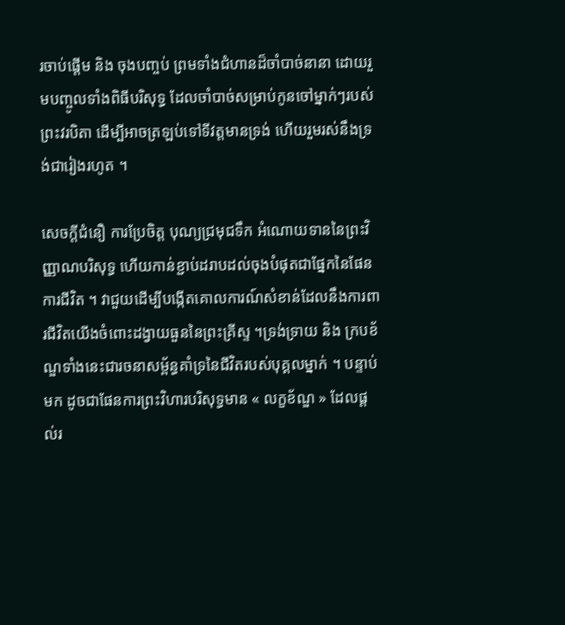រចាប់ផ្ដើម និង ចុងបញ្ចប់ ព្រមទាំងជំហានដ៏ចាំបាច់នានា ដោយរួមបញ្ចូលទាំងពិធីបរិសុទ្ធ ដែលចាំបាច់សម្រាប់កូនចៅម្នាក់ៗរបស់ព្រះវរបិតា ដើម្បីអាចត្រឡប់ទៅទីវត្តមានទ្រង់ ហើយរួមរស់នឹងទ្រង់ជារៀងរហូត ។

សេចក្ដីជំនឿ ការប្រែចិត្ត បុណ្យជ្រមុជទឹក អំណោយទាននៃព្រះវិញ្ញាណបរិសុទ្ធ ហើយកាន់ខ្ជាប់ដរាបដល់ចុងបំផុតជាផ្នែកនៃផែនការជីវិត ។ វាជួយដើម្បីបង្កើតគោលការណ៍សំខាន់ដែលនឹងការពារជីវិតយើងចំពោះដង្វាយធួននៃព្រះគ្រីស្ទ ។ទ្រង់ទ្រាយ និង ក្របខ័ណ្ឌទាំងនេះជារចនាសម្ព័ន្ធគាំទ្រនៃជីវិតរបស់បុគ្គលម្នាក់ ។ បន្ទាប់មក ដូចជាផែនការព្រះវិហារបរិសុទ្ធមាន « លក្ខខ័ណ្ឌ » ដែលផ្ដល់រ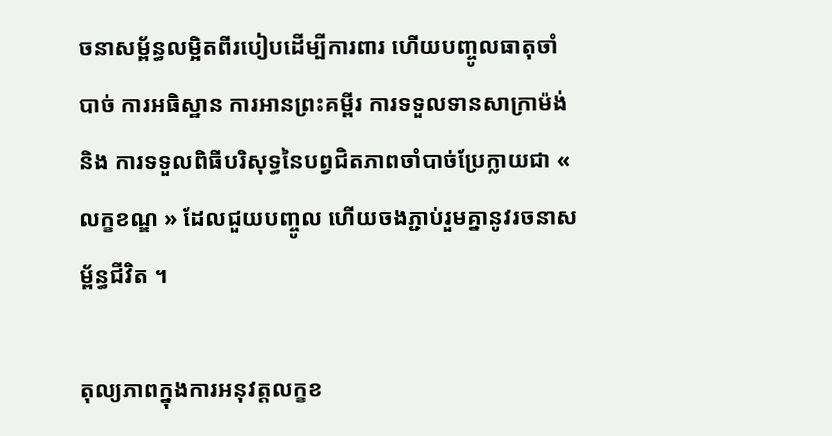ចនាសម្ព័ន្ធលម្អិតពីរបៀបដើម្បីការពារ ហើយបញ្ចូលធាតុចាំបាច់ ការអធិស្ឋាន ការអានព្រះគម្ពីរ ការទទួលទានសាក្រាម៉ង់ និង ការទទួលពិធីបរិសុទ្ធនៃបព្វជិតភាពចាំបាច់ប្រែក្លាយជា « លក្ខខណ្ឌ » ដែលជួយបញ្ចូល ហើយចងភ្ជាប់រួមគ្នានូវរចនាសម្ព័ន្ធជីវិត ។

តុល្យភាពក្នុងការអនុវត្តលក្ខខ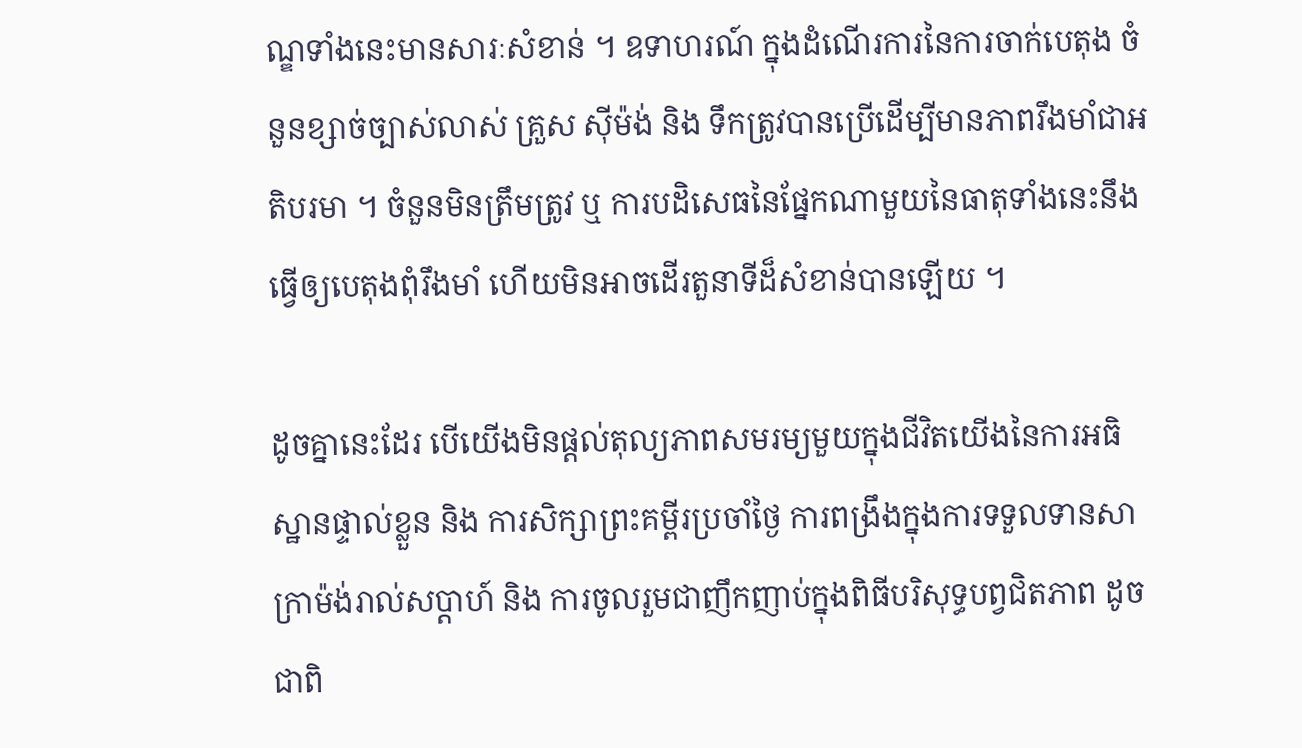ណ្ឌទាំងនេះមានសារៈសំខាន់ ។ ឧទាហរណ៍ ក្នុងដំណើរការនៃការចាក់បេតុង ចំនួនខ្សាច់ច្បាស់លាស់ គ្រួស ស៊ីម៉ង់ និង ទឹកត្រូវបានប្រើដើម្បីមានភាពរឹងមាំជាអតិបរមា ។ ចំនួនមិនត្រឹមត្រូវ ឬ ការបដិសេធនៃផ្នែកណាមួយនៃធាតុទាំងនេះនឹងធ្វើឲ្យបេតុងពុំរឹងមាំ ហើយមិនអាចដើរតួនាទីដ៏សំខាន់បានឡើយ ។

ដូចគ្នានេះដែរ បើយើងមិនផ្ដល់តុល្យភាពសមរម្យមួយក្នុងជីវិតយើងនៃការអធិស្ឋានផ្ទាល់ខ្លួន និង ការសិក្សាព្រះគម្ពីរប្រចាំថ្ងៃ ការពង្រឹងក្នុងការទទួលទានសាក្រាម៉ង់រាល់សប្ដាហ៍ និង ការចូលរួមជាញឹកញាប់ក្នុងពិធីបរិសុទ្ធបព្វជិតភាព ដូចជាពិ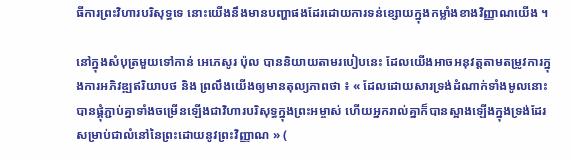ធីការព្រះវិហារបរិសុទ្ធទេ នោះយើងនឹងមានបញ្ហាផងដែរដោយការទន់ខ្សោយក្នុងកម្លាំងខាងវិញ្ញាណយើង ។

នៅក្នុងសំបុត្រមួយទៅកាន់ អេភេសូរ ប៉ុល បាននិយាយតាមរបៀបនេះ ដែលយើងអាចអនុវត្តតាមតម្រូវការក្នុងការអភិវឌ្ឍឥរិយាបថ និង ព្រលឹងយើងឲ្យមានតុល្យភាពថា ៖ « ដែលដោយសារទ្រង់ដំណាក់ទាំងមូលនោះបានផ្គុំភ្ជាប់គ្នាទាំងចម្រើនឡើងជាវិហារបរិសុទ្ធក្នុងព្រះអម្ចាស់ ហើយអ្នករាល់គ្នាក៏បានស្អាងឡើងក្នុងទ្រង់ដែរ សម្រាប់ជាលំនៅនៃព្រះដោយនូវព្រះវិញ្ញាណ » (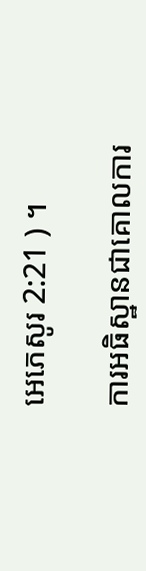អេភេសូរ 2:21 ) ។

ការអធិស្ឋានជាគោលការ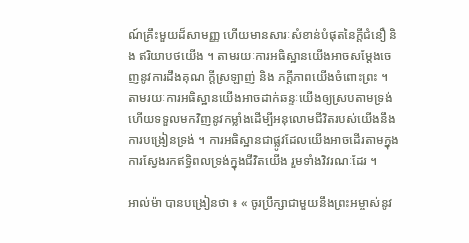ណ៍គ្រឹះមួយដ៏សាមញ្ញ ហើយមានសារៈសំខាន់បំផុតនៃក្ដីជំនឿ និង ឥរិយាបថយើង ។ តាមរយៈការអធិស្ឋានយើងអាចសម្ដែងចេញនូវការដឹងគុណ ក្ដីស្រឡាញ់ និង ភក្ដីភាពយើងចំពោះព្រះ ។ តាមរយៈការអធិស្ឋានយើងអាចដាក់ឆន្ទៈយើងឲ្យស្របតាមទ្រង់ ហើយទទួលមកវិញនូវកម្លាំងដើម្បីអនុលោមជីវិតរបស់យើងនឹងការបង្រៀនទ្រង់ ។ ការអធិស្ឋានជាផ្លូវដែលយើងអាចដើរតាមក្នុងការស្វែងរកឥទ្ធិពលទ្រង់ក្នុងជីវិតយើង រួមទាំងវិវរណៈដែរ ។

អាល់ម៉ា បានបង្រៀនថា ៖ « ចូរប្រឹក្សាជាមួយនឹងព្រះអម្ចាស់នូវ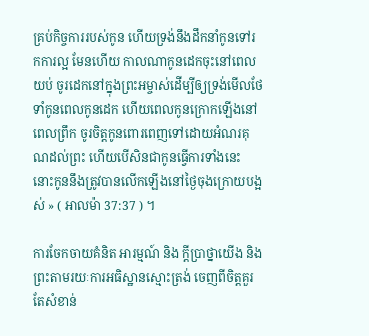គ្រប់កិច្ចការរបស់កូន ហើយទ្រង់នឹងដឹកនាំកូនទៅរកការល្អ មែនហើយ កាលណាកូនដេកចុះនៅពេលយប់ ចូរដេកនៅក្នុងព្រះអម្ចាស់ដើម្បីឲ្យទ្រង់មើលថែទាំកូនពេលកូនដេក ហើយពេលកូនក្រោកឡើងនៅពេលព្រឹក ចូរចិត្តកូនពោរពេញទៅដោយអំណរគុណដល់ព្រះ ហើយបើសិនជាកូនធ្វើការទាំងនេះ នោះកូននឹងត្រូវបានលើកឡើងនៅថ្ងៃចុងក្រោយបង្អស់ » ( អាលម៉ា 37:37 ) ។

ការចែកចាយគំនិត អារម្មណ៍ និង ក្ដីប្រាថ្នាយើង និងព្រះតាមរយៈការអធិស្ឋានស្មោះត្រង់ ចេញពីចិត្តគួរតែសំខាន់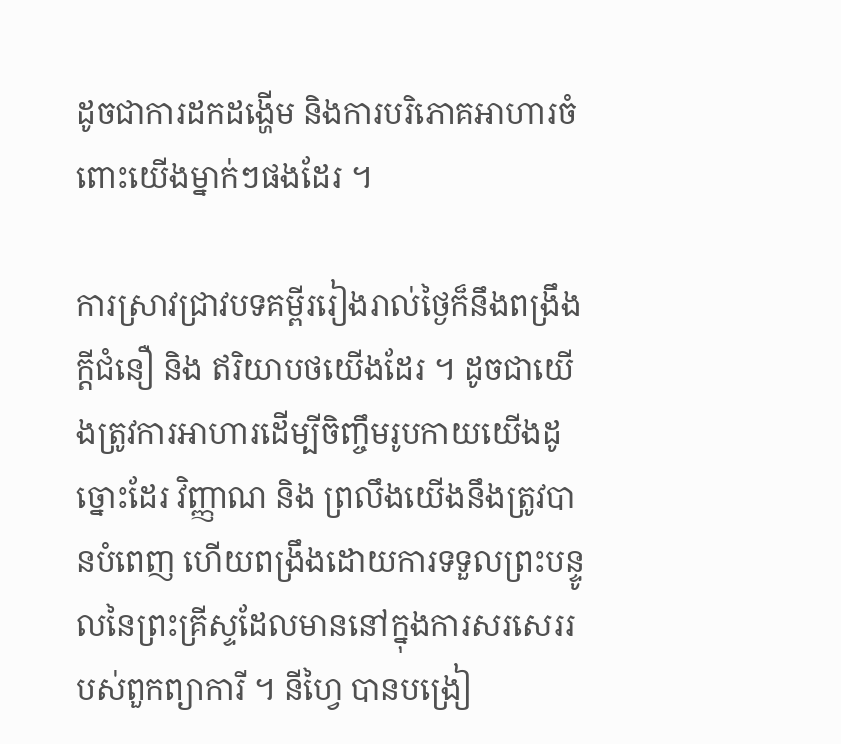ដូចជាការដកដង្ហើម និងការបរិភោគអាហារចំពោះយើងម្នាក់ៗផងដែរ ។

ការស្រាវជ្រាវបទគម្ពីររៀងរាល់ថ្ងៃក៏នឹងពង្រឹងក្ដីជំនឿ និង ឥរិយាបថយើងដែរ ។ ដូចជាយើងត្រូវការអាហារដើម្បីចិញ្ចឹមរូបកាយយើងដូច្នោះដែរ វិញ្ញាណ និង ព្រលឹងយើងនឹងត្រូវបានបំពេញ ហើយពង្រឹងដោយការទទួលព្រះបន្ទូលនៃព្រះគ្រីស្ទដែលមាននៅក្នុងការសរសេររបស់ពួកព្យាការី ។ នីហ្វៃ បានបង្រៀ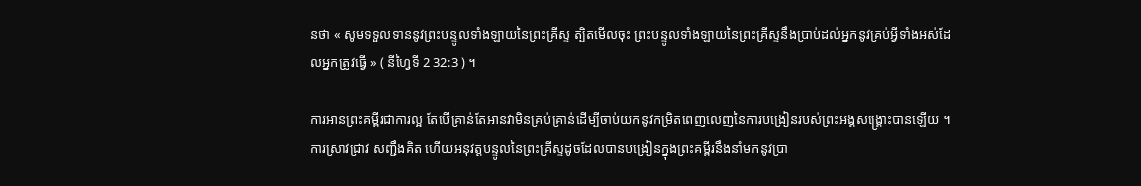នថា « សូមទទួលទាននូវព្រះបន្ទូលទាំងឡាយនៃព្រះគ្រីស្ទ ត្បិតមើលចុះ ព្រះបន្ទូលទាំងឡាយនៃព្រះគ្រីស្ទនឹងប្រាប់ដល់អ្នកនូវគ្រប់អ្វីទាំងអស់ដែលអ្នកត្រូវធ្វើ » ( នីហ្វៃទី 2 32:3 ) ។

ការអានព្រះគម្ពីរជាការល្អ តែបើគ្រាន់តែអានវាមិនគ្រប់គ្រាន់ដើម្បីចាប់យកនូវកម្រិតពេញលេញនៃការបង្រៀនរបស់ព្រះអង្គសង្គ្រោះបានឡើយ ។ ការស្រាវជ្រាវ សញ្ជឹងគិត ហើយអនុវត្តបន្ទូលនៃព្រះគ្រីស្ទដូចដែលបានបង្រៀនក្នុងព្រះគម្ពីរនឹងនាំមកនូវប្រា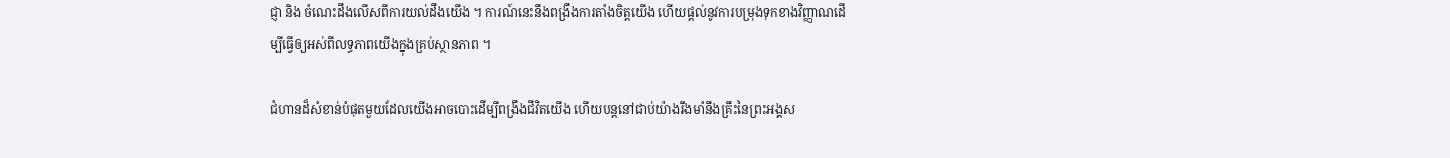ជ្ញា និង ចំណេះដឹងលើសពីការយល់ដឹងយើង ។ ការណ៍នេះនឹងពង្រឹងការតាំងចិត្តយើង ហើយផ្ដល់នូវការបម្រុងទុកខាងវិញ្ញាណដើម្បីធ្វើឲ្យអស់ពីលទ្ធភាពយើងក្នុងគ្រប់ស្ថានភាព ។

ជំហានដ៏សំខាន់បំផុតមួយដែលយើងអាចបោះដើម្បីពង្រឹងជីវិតយើង ហើយបន្តនៅជាប់យ៉ាងរឹងមាំនឹងគ្រឹះនៃព្រះអង្គស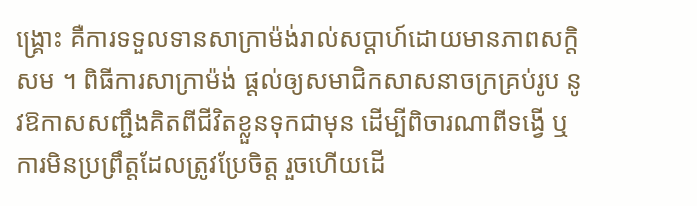ង្គ្រោះ គឺការទទួលទានសាក្រាម៉ង់រាល់សប្ដាហ៍ដោយមានភាពសក្ដិសម ។ ពិធីការសាក្រាម៉ង់ ផ្ដល់ឲ្យសមាជិកសាសនាចក្រគ្រប់រូប នូវឱកាសសញ្ជឹងគិតពីជីវិតខ្លួនទុកជាមុន ដើម្បីពិចារណាពីទង្វើ ឬ ការមិនប្រព្រឹត្តដែលត្រូវប្រែចិត្ត រួចហើយដើ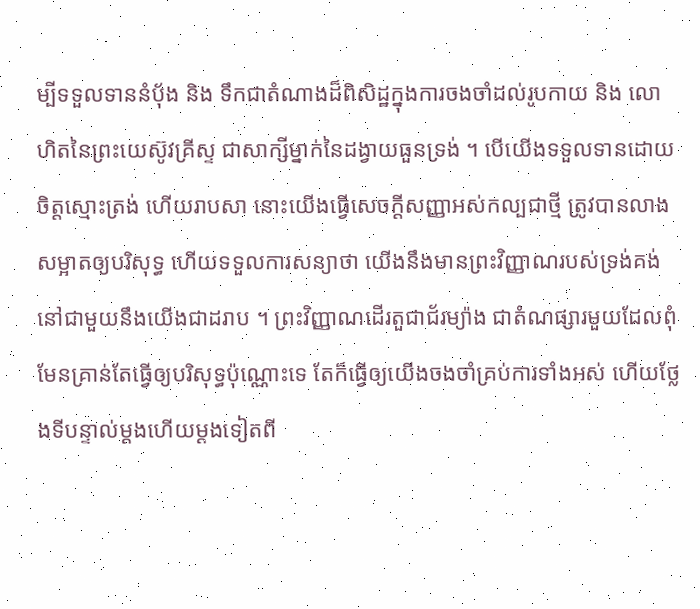ម្បីទទួលទាននំប៉័ង និង ទឹកជាតំណាងដ៏ពិសិដ្ឋក្នុងការចងចាំដល់រូបកាយ និង លោហិតនៃព្រះយេស៊ូវគ្រីស្ទ ជាសាក្សីម្នាក់នៃដង្វាយធួនទ្រង់ ។ បើយើងទទួលទានដោយចិត្តស្មោះត្រង់ ហើយរាបសា នោះយើងធ្វើសេចក្ដីសញ្ញាអស់កល្បជាថ្មី ត្រូវបានលាងសម្អាតឲ្យបរិសុទ្ធ ហើយទទួលការសន្យាថា យើងនឹងមានព្រះវិញ្ញាណរបស់ទ្រង់គង់នៅជាមួយនឹងយើងជាដរាប ។ ព្រះវិញ្ញាណដើរតួជាជ័រម្យ៉ាង ជាតំណផ្សារមួយដែលពុំមែនគ្រាន់តែធ្វើឲ្យបរិសុទ្ធប៉ុណ្ណោះទេ តែក៏ធ្វើឲ្យយើងចងចាំគ្រប់ការទាំងអស់ ហើយថ្លែងទីបន្ទាល់ម្ដងហើយម្ដងទៀតពី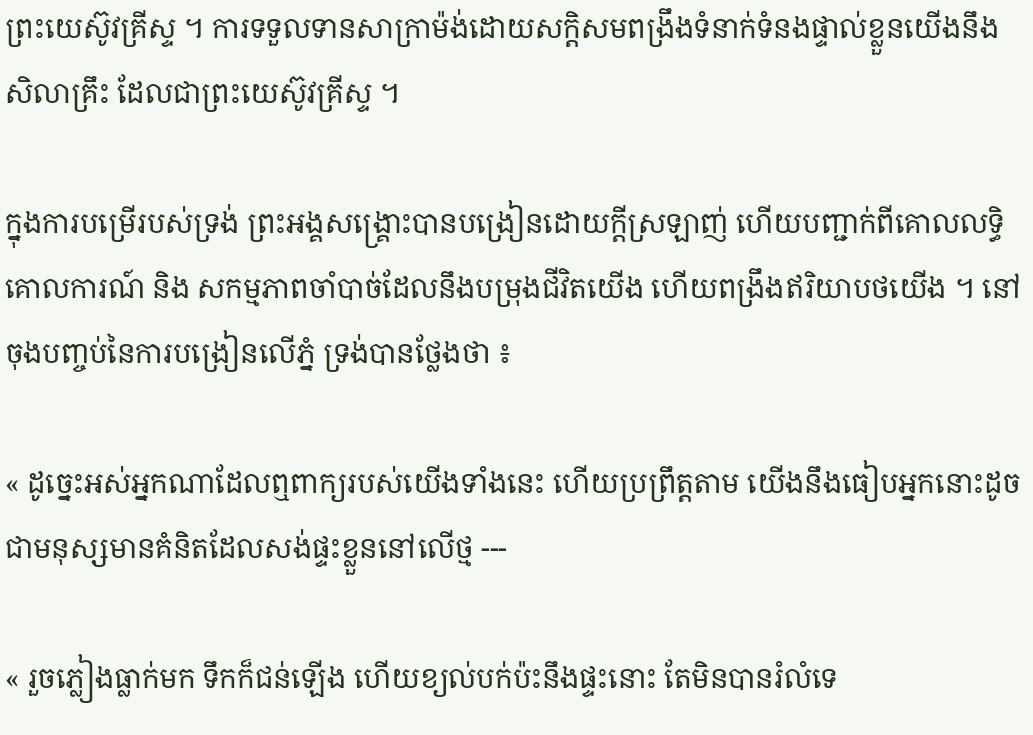ព្រះយេស៊ូវគ្រីស្ទ ។ ការទទួលទានសាក្រាម៉ង់ដោយសក្ដិសមពង្រឹងទំនាក់ទំនងផ្ទាល់ខ្លួនយើងនឹងសិលាគ្រឹះ ដែលជាព្រះយេស៊ូវគ្រីស្ទ ។

ក្នុងការបម្រើរបស់ទ្រង់ ព្រះអង្គសង្គ្រោះបានបង្រៀនដោយក្ដីស្រឡាញ់ ហើយបញ្ជាក់ពីគោលលទ្ធិ គោលការណ៍ និង សកម្មភាពចាំបាច់ដែលនឹងបម្រុងជីវិតយើង ហើយពង្រឹងឥរិយាបថយើង ។ នៅចុងបញ្ចប់នៃការបង្រៀនលើភ្នំ ទ្រង់បានថ្លែងថា ៖

« ដូច្នេះអស់អ្នកណាដែលឮពាក្យរបស់យើងទាំងនេះ ហើយប្រព្រឹត្តតាម យើងនឹងធៀបអ្នកនោះដូចជាមនុស្សមានគំនិតដែលសង់ផ្ទះខ្លួននៅលើថ្ម ---

« រួចភ្លៀងធ្លាក់មក ទឹកក៏ជន់ឡើង ហើយខ្យល់បក់ប៉ះនឹងផ្ទះនោះ តែមិនបានរំលំទេ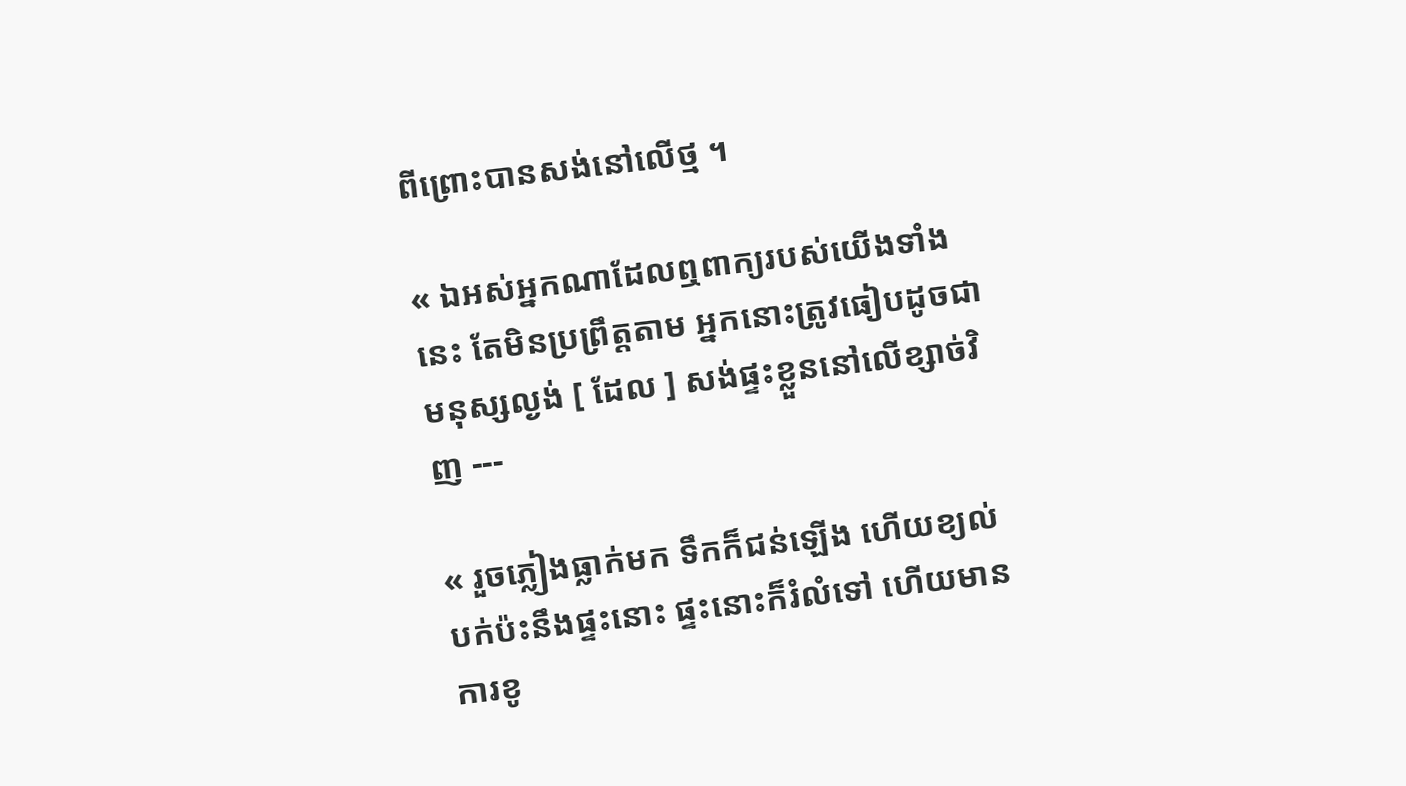ពីព្រោះបានសង់នៅលើថ្ម ។

« ឯអស់អ្នកណាដែលឮពាក្យរបស់យើងទាំងនេះ តែមិនប្រព្រឹត្តតាម អ្នកនោះត្រូវធៀបដូចជាមនុស្សល្ងង់ [ ដែល ] សង់ផ្ទះខ្លួននៅលើខ្សាច់វិញ ---

« រួចភ្លៀងធ្លាក់មក ទឹកក៏ជន់ឡើង ហើយខ្យល់បក់ប៉ះនឹងផ្ទះនោះ ផ្ទះនោះក៏រំលំទៅ ហើយមានការខូ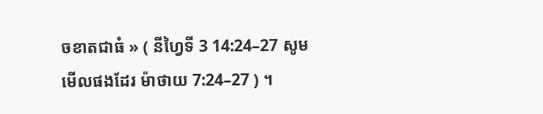ចខាតជាធំ » ( នីហ្វៃទី 3 14:24–27 សូមមើលផងដែរ ម៉ាថាយ 7:24–27 ) ។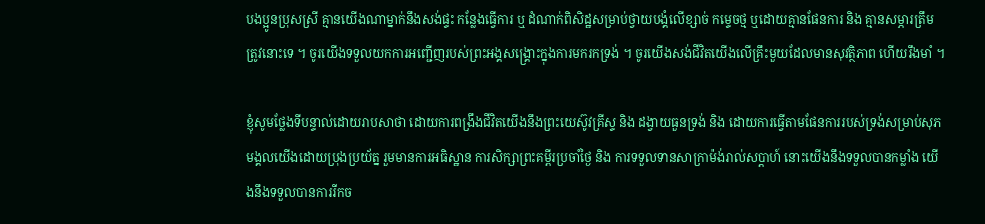បងប្អូនប្រុសស្រី គ្មានយើងណាម្នាក់នឹងសង់ផ្ទះ កន្លែងធ្វើការ ឬ ដំណាក់ពិសិដ្ឋសម្រាប់ថ្វាយបង្គំលើខ្សាច់ កម្ទេចថ្ម ឬដោយគ្មានផែនការ និង គ្មានសម្ភារត្រឹមត្រូវនោះទេ ។ ចូរយើងទទួលយកការអញ្ជើញរបស់ព្រះអង្គសង្គ្រោះក្នុងការមករកទ្រង់ ។ ចូរយើងសង់ជីវិតយើងលើគ្រឹះមួយដែលមានសុវត្ថិភាព ហើយរឹងមាំ ។

ខ្ញុំសូមថ្លែងទីបន្ទាល់ដោយរាបសាថា ដោយការពង្រឹងជីវិតយើងនឹងព្រះយេស៊ូវគ្រីស្ទ និង ដង្វាយធួនទ្រង់ និង ដោយការធ្វើតាមផែនការរបស់ទ្រង់សម្រាប់សុភមង្គលយើងដោយប្រុងប្រយ័ត្ន រួមមានការអធិស្ឋាន ការសិក្សាព្រះគម្ពីរប្រចាំថ្ងៃ និង ការទទួលទានសាក្រាម៉ង់រាល់សប្ដាហ៍ នោះយើងនឹងទទួលបានកម្លាំង យើងនឹងទទួលបានការរីកច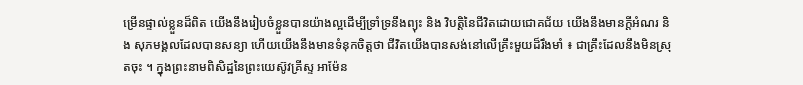ម្រើនផ្ទាល់ខ្លួនដ៏ពិត យើងនឹងរៀបចំខ្លួនបានយ៉ាងល្អដើម្បីទ្រាំទ្រនឹងព្យុះ និង វិបត្តិនៃជីវិតដោយជោគជ័យ យើងនឹងមានក្ដីអំណរ និង សុភមង្គលដែលបានសន្យា ហើយយើងនឹងមានទំនុកចិត្តថា ជីវិតយើងបានសង់នៅលើគ្រឹះមួយដ៏រឹងមាំ ៖ ជាគ្រឹះដែលនឹងមិនស្រុតចុះ ។ ក្នុងព្រះនាមពិសិដ្ឋនៃព្រះយេស៊ូវគ្រីស្ទ អាម៉ែន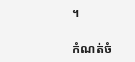។

កំណត់ចំ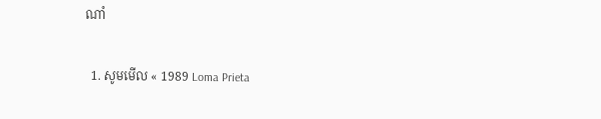ណាំ

  1. សូមមើល « 1989 Loma Prieta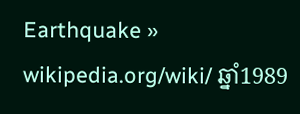Earthquake » wikipedia.org/wiki/ ឆ្នាំ1989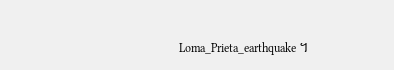Loma_Prieta_earthquake ។